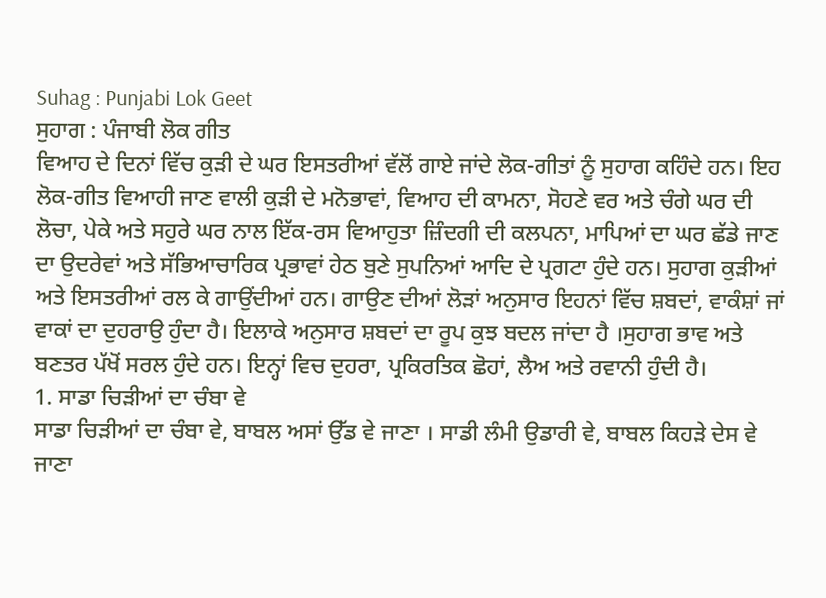Suhag : Punjabi Lok Geet
ਸੁਹਾਗ : ਪੰਜਾਬੀ ਲੋਕ ਗੀਤ
ਵਿਆਹ ਦੇ ਦਿਨਾਂ ਵਿੱਚ ਕੁੜੀ ਦੇ ਘਰ ਇਸਤਰੀਆਂ ਵੱਲੋਂ ਗਾਏ ਜਾਂਦੇ ਲੋਕ-ਗੀਤਾਂ ਨੂੰ ਸੁਹਾਗ ਕਹਿੰਦੇ ਹਨ। ਇਹ ਲੋਕ-ਗੀਤ ਵਿਆਹੀ ਜਾਣ ਵਾਲੀ ਕੁੜੀ ਦੇ ਮਨੋਭਾਵਾਂ, ਵਿਆਹ ਦੀ ਕਾਮਨਾ, ਸੋਹਣੇ ਵਰ ਅਤੇ ਚੰਗੇ ਘਰ ਦੀ ਲੋਚਾ, ਪੇਕੇ ਅਤੇ ਸਹੁਰੇ ਘਰ ਨਾਲ ਇੱਕ-ਰਸ ਵਿਆਹੁਤਾ ਜ਼ਿੰਦਗੀ ਦੀ ਕਲਪਨਾ, ਮਾਪਿਆਂ ਦਾ ਘਰ ਛੱਡੇ ਜਾਣ ਦਾ ਉਦਰੇਵਾਂ ਅਤੇ ਸੱਭਿਆਚਾਰਿਕ ਪ੍ਰਭਾਵਾਂ ਹੇਠ ਬੁਣੇ ਸੁਪਨਿਆਂ ਆਦਿ ਦੇ ਪ੍ਰਗਟਾ ਹੁੰਦੇ ਹਨ। ਸੁਹਾਗ ਕੁੜੀਆਂ ਅਤੇ ਇਸਤਰੀਆਂ ਰਲ ਕੇ ਗਾਉਂਦੀਆਂ ਹਨ। ਗਾਉਣ ਦੀਆਂ ਲੋੜਾਂ ਅਨੁਸਾਰ ਇਹਨਾਂ ਵਿੱਚ ਸ਼ਬਦਾਂ, ਵਾਕੰਸ਼ਾਂ ਜਾਂ ਵਾਕਾਂ ਦਾ ਦੁਹਰਾਉ ਹੁੰਦਾ ਹੈ। ਇਲਾਕੇ ਅਨੁਸਾਰ ਸ਼ਬਦਾਂ ਦਾ ਰੂਪ ਕੁਝ ਬਦਲ ਜਾਂਦਾ ਹੈ ।ਸੁਹਾਗ ਭਾਵ ਅਤੇ ਬਣਤਰ ਪੱਖੋਂ ਸਰਲ ਹੁੰਦੇ ਹਨ। ਇਨ੍ਹਾਂ ਵਿਚ ਦੁਹਰਾ, ਪ੍ਰਕਿਰਤਿਕ ਛੋਹਾਂ, ਲੈਅ ਅਤੇ ਰਵਾਨੀ ਹੁੰਦੀ ਹੈ।
1. ਸਾਡਾ ਚਿੜੀਆਂ ਦਾ ਚੰਬਾ ਵੇ
ਸਾਡਾ ਚਿੜੀਆਂ ਦਾ ਚੰਬਾ ਵੇ, ਬਾਬਲ ਅਸਾਂ ਉੱਡ ਵੇ ਜਾਣਾ । ਸਾਡੀ ਲੰਮੀ ਉਡਾਰੀ ਵੇ, ਬਾਬਲ ਕਿਹੜੇ ਦੇਸ ਵੇ ਜਾਣਾ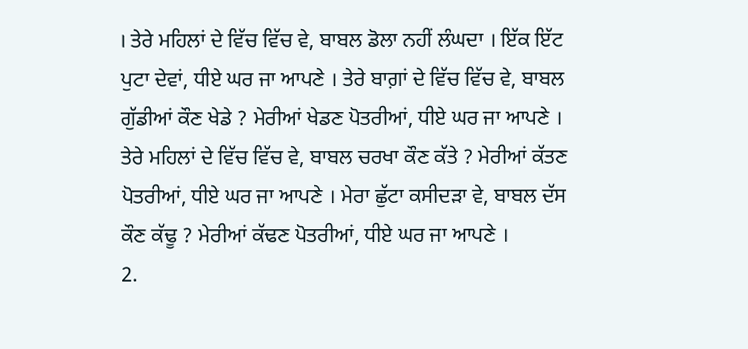। ਤੇਰੇ ਮਹਿਲਾਂ ਦੇ ਵਿੱਚ ਵਿੱਚ ਵੇ, ਬਾਬਲ ਡੋਲਾ ਨਹੀਂ ਲੰਘਦਾ । ਇੱਕ ਇੱਟ ਪੁਟਾ ਦੇਵਾਂ, ਧੀਏ ਘਰ ਜਾ ਆਪਣੇ । ਤੇਰੇ ਬਾਗ਼ਾਂ ਦੇ ਵਿੱਚ ਵਿੱਚ ਵੇ, ਬਾਬਲ ਗੁੱਡੀਆਂ ਕੌਣ ਖੇਡੇ ? ਮੇਰੀਆਂ ਖੇਡਣ ਪੋਤਰੀਆਂ, ਧੀਏ ਘਰ ਜਾ ਆਪਣੇ । ਤੇਰੇ ਮਹਿਲਾਂ ਦੇ ਵਿੱਚ ਵਿੱਚ ਵੇ, ਬਾਬਲ ਚਰਖਾ ਕੌਣ ਕੱਤੇ ? ਮੇਰੀਆਂ ਕੱਤਣ ਪੋਤਰੀਆਂ, ਧੀਏ ਘਰ ਜਾ ਆਪਣੇ । ਮੇਰਾ ਛੁੱਟਾ ਕਸੀਦੜਾ ਵੇ, ਬਾਬਲ ਦੱਸ ਕੌਣ ਕੱਢੂ ? ਮੇਰੀਆਂ ਕੱਢਣ ਪੋਤਰੀਆਂ, ਧੀਏ ਘਰ ਜਾ ਆਪਣੇ ।
2.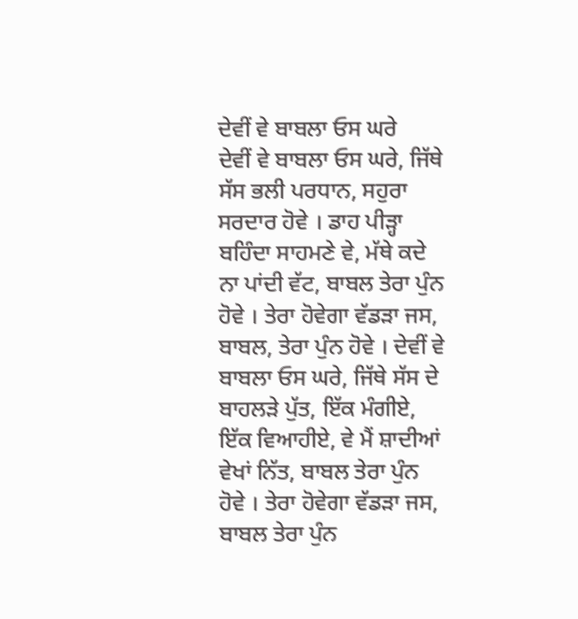ਦੇਵੀਂ ਵੇ ਬਾਬਲਾ ਓਸ ਘਰੇ
ਦੇਵੀਂ ਵੇ ਬਾਬਲਾ ਓਸ ਘਰੇ, ਜਿੱਥੇ ਸੱਸ ਭਲੀ ਪਰਧਾਨ, ਸਹੁਰਾ ਸਰਦਾਰ ਹੋਵੇ । ਡਾਹ ਪੀੜ੍ਹਾ ਬਹਿੰਦਾ ਸਾਹਮਣੇ ਵੇ, ਮੱਥੇ ਕਦੇ ਨਾ ਪਾਂਦੀ ਵੱਟ, ਬਾਬਲ ਤੇਰਾ ਪੁੰਨ ਹੋਵੇ । ਤੇਰਾ ਹੋਵੇਗਾ ਵੱਡੜਾ ਜਸ, ਬਾਬਲ, ਤੇਰਾ ਪੁੰਨ ਹੋਵੇ । ਦੇਵੀਂ ਵੇ ਬਾਬਲਾ ਓਸ ਘਰੇ, ਜਿੱਥੇ ਸੱਸ ਦੇ ਬਾਹਲੜੇ ਪੁੱਤ, ਇੱਕ ਮੰਗੀਏ, ਇੱਕ ਵਿਆਹੀਏ, ਵੇ ਮੈਂ ਸ਼ਾਦੀਆਂ ਵੇਖਾਂ ਨਿੱਤ, ਬਾਬਲ ਤੇਰਾ ਪੁੰਨ ਹੋਵੇ । ਤੇਰਾ ਹੋਵੇਗਾ ਵੱਡੜਾ ਜਸ, ਬਾਬਲ ਤੇਰਾ ਪੁੰਨ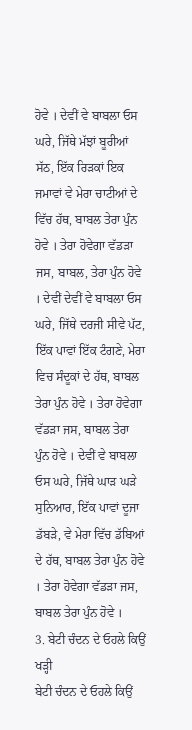ਹੋਵੇ । ਦੇਵੀਂ ਵੇ ਬਾਬਲਾ ਓਸ ਘਰੇ, ਜਿੱਥੇ ਮੱਝਾਂ ਬੂਰੀਆਂ ਸੱਠ, ਇੱਕ ਰਿੜਕਾਂ ਇਕ ਜਮਾਵਾਂ ਵੇ ਮੇਰਾ ਚਾਟੀਆਂ ਦੇ ਵਿੱਚ ਹੱਥ, ਬਾਬਲ ਤੇਰਾ ਪੁੰਨ ਹੋਵੇ । ਤੇਰਾ ਹੋਵੇਗਾ ਵੱਡੜਾ ਜਸ, ਬਾਬਲ, ਤੇਰਾ ਪੁੰਨ ਹੋਵੇ । ਦੇਵੀਂ ਦੇਵੀਂ ਵੇ ਬਾਬਲਾ ਓਸ ਘਰੇ, ਜਿੱਥੇ ਦਰਜੀ ਸੀਵੇ ਪੱਟ, ਇੱਕ ਪਾਵਾਂ ਇੱਕ ਟੰਗਣੇ, ਮੇਰਾ ਵਿਚ ਸੰਦੂਕਾਂ ਦੇ ਹੱਥ, ਬਾਬਲ ਤੇਰਾ ਪੁੰਨ ਹੋਵੇ । ਤੇਰਾ ਹੋਵੇਗਾ ਵੱਡੜਾ ਜਸ, ਬਾਬਲ ਤੇਰਾ ਪੁੰਨ ਹੋਵੇ । ਦੇਵੀਂ ਵੇ ਬਾਬਲਾ ਓਸ ਘਰੇ, ਜਿੱਥੇ ਘਾੜ ਘੜੇ ਸੁਨਿਆਰ, ਇੱਕ ਪਾਵਾਂ ਦੂਜਾ ਡੱਬੜੇ, ਵੇ ਮੇਰਾ ਵਿੱਚ ਡੱਬਿਆਂ ਦੇ ਹੱਥ, ਬਾਬਲ ਤੇਰਾ ਪੁੰਨ ਹੋਵੇ । ਤੇਰਾ ਹੋਵੇਗਾ ਵੱਡੜਾ ਜਸ, ਬਾਬਲ ਤੇਰਾ ਪੁੰਨ ਹੋਵੇ ।
3. ਬੇਟੀ ਚੰਦਨ ਦੇ ਓਹਲੇ ਕਿਉਂ ਖੜ੍ਹੀ
ਬੇਟੀ ਚੰਦਨ ਦੇ ਓਹਲੇ ਕਿਉਂ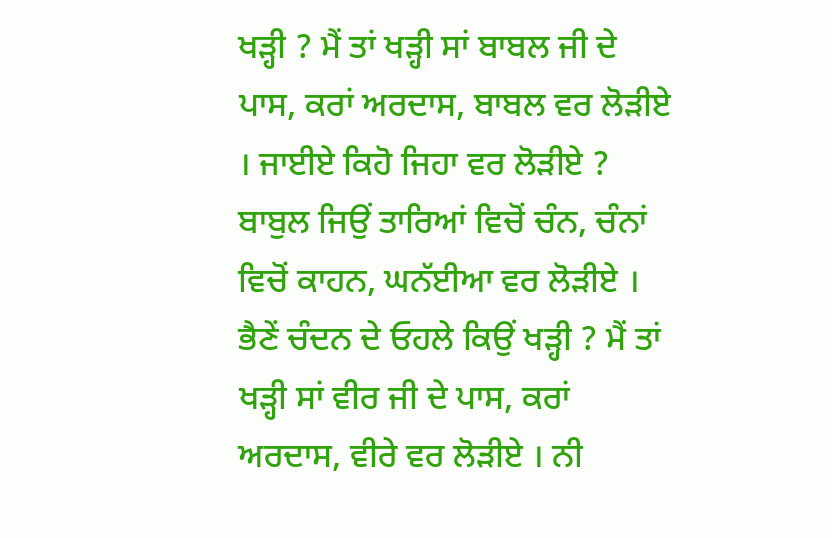ਖੜ੍ਹੀ ? ਮੈਂ ਤਾਂ ਖੜ੍ਹੀ ਸਾਂ ਬਾਬਲ ਜੀ ਦੇ ਪਾਸ, ਕਰਾਂ ਅਰਦਾਸ, ਬਾਬਲ ਵਰ ਲੋੜੀਏ । ਜਾਈਏ ਕਿਹੋ ਜਿਹਾ ਵਰ ਲੋੜੀਏ ? ਬਾਬੁਲ ਜਿਉਂ ਤਾਰਿਆਂ ਵਿਚੋਂ ਚੰਨ, ਚੰਨਾਂ ਵਿਚੋਂ ਕਾਹਨ, ਘਨੱਈਆ ਵਰ ਲੋੜੀਏ । ਭੈਣੇਂ ਚੰਦਨ ਦੇ ਓਹਲੇ ਕਿਉਂ ਖੜ੍ਹੀ ? ਮੈਂ ਤਾਂ ਖੜ੍ਹੀ ਸਾਂ ਵੀਰ ਜੀ ਦੇ ਪਾਸ, ਕਰਾਂ ਅਰਦਾਸ, ਵੀਰੇ ਵਰ ਲੋੜੀਏ । ਨੀ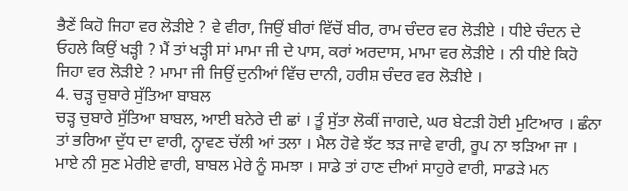ਭੈਣੇਂ ਕਿਹੋ ਜਿਹਾ ਵਰ ਲੋੜੀਏ ? ਵੇ ਵੀਰਾ, ਜਿਉਂ ਬੀਰਾਂ ਵਿੱਚੋਂ ਬੀਰ, ਰਾਮ ਚੰਦਰ ਵਰ ਲੋੜੀਏ । ਧੀਏ ਚੰਦਨ ਦੇ ਓਹਲੇ ਕਿਉਂ ਖੜ੍ਹੀ ? ਮੈਂ ਤਾਂ ਖੜ੍ਹੀ ਸਾਂ ਮਾਮਾ ਜੀ ਦੇ ਪਾਸ, ਕਰਾਂ ਅਰਦਾਸ, ਮਾਮਾ ਵਰ ਲੋੜੀਏ । ਨੀ ਧੀਏ ਕਿਹੋ ਜਿਹਾ ਵਰ ਲੋੜੀਏ ? ਮਾਮਾ ਜੀ ਜਿਉਂ ਦੁਨੀਆਂ ਵਿੱਚ ਦਾਨੀ, ਹਰੀਸ਼ ਚੰਦਰ ਵਰ ਲੋੜੀਏ ।
4. ਚੜ੍ਹ ਚੁਬਾਰੇ ਸੁੱਤਿਆ ਬਾਬਲ
ਚੜ੍ਹ ਚੁਬਾਰੇ ਸੁੱਤਿਆ ਬਾਬਲ, ਆਈ ਬਨੇਰੇ ਦੀ ਛਾਂ । ਤੂੰ ਸੁੱਤਾ ਲੋਕੀਂ ਜਾਗਦੇ, ਘਰ ਬੇਟੜੀ ਹੋਈ ਮੁਟਿਆਰ । ਛੰਨਾ ਤਾਂ ਭਰਿਆ ਦੁੱਧ ਦਾ ਵਾਰੀ, ਨ੍ਹਾਵਣ ਚੱਲੀ ਆਂ ਤਲਾ । ਮੈਲ ਹੋਵੇ ਝੱਟ ਝੜ ਜਾਵੇ ਵਾਰੀ, ਰੂਪ ਨਾ ਝੜਿਆ ਜਾ । ਮਾਏ ਨੀ ਸੁਣ ਮੇਰੀਏ ਵਾਰੀ, ਬਾਬਲ ਮੇਰੇ ਨੂੰ ਸਮਝਾ । ਸਾਡੇ ਤਾਂ ਹਾਣ ਦੀਆਂ ਸਾਹੁਰੇ ਵਾਰੀ, ਸਾਡੜੇ ਮਨ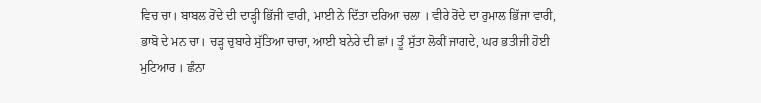ਵਿਚ ਚਾ। ਬਾਬਲ ਰੋਂਦੇ ਦੀ ਦਾੜ੍ਹੀ ਭਿੱਜੀ ਵਾਰੀ, ਮਾਈ ਨੇ ਦਿੱਤਾ ਦਰਿਆ ਚਲਾ । ਵੀਰੇ ਰੋਂਦੇ ਦਾ ਰੁਮਾਲ ਭਿੱਜਾ ਵਾਰੀ, ਭਾਬੋ ਦੇ ਮਨ ਚਾ। ਚੜ੍ਹ ਚੁਬਾਰੇ ਸੁੱਤਿਆ ਚਾਚਾ, ਆਈ ਬਨੇਰੇ ਦੀ ਛਾਂ। ਤੂੰ ਸੁੱਤਾ ਲੋਕੀਂ ਜਾਗਦੇ, ਘਰ ਭਤੀਜੀ ਹੋਈ ਮੁਟਿਆਰ । ਛੰਨਾ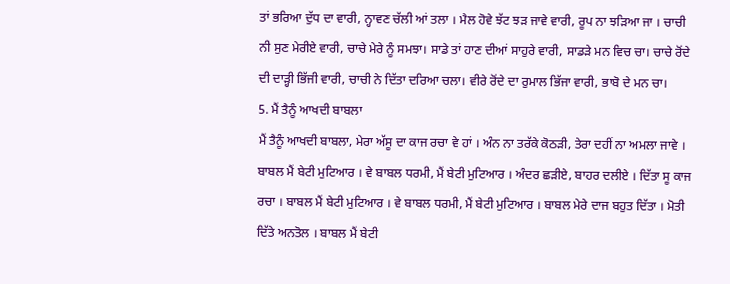ਤਾਂ ਭਰਿਆ ਦੁੱਧ ਦਾ ਵਾਰੀ, ਨ੍ਹਾਵਣ ਚੱਲੀ ਆਂ ਤਲਾ । ਮੈਲ ਹੋਵੇ ਝੱਟ ਝੜ ਜਾਵੇ ਵਾਰੀ, ਰੂਪ ਨਾ ਝੜਿਆ ਜਾ । ਚਾਚੀ ਨੀ ਸੁਣ ਮੇਰੀਏ ਵਾਰੀ, ਚਾਚੇ ਮੇਰੇ ਨੂੰ ਸਮਝਾ। ਸਾਡੇ ਤਾਂ ਹਾਣ ਦੀਆਂ ਸਾਹੁਰੇ ਵਾਰੀ, ਸਾਡੜੇ ਮਨ ਵਿਚ ਚਾ। ਚਾਚੇ ਰੋਂਦੇ ਦੀ ਦਾੜ੍ਹੀ ਭਿੱਜੀ ਵਾਰੀ, ਚਾਚੀ ਨੇ ਦਿੱਤਾ ਦਰਿਆ ਚਲਾ। ਵੀਰੇ ਰੋਂਦੇ ਦਾ ਰੁਮਾਲ ਭਿੱਜਾ ਵਾਰੀ, ਭਾਬੋ ਦੇ ਮਨ ਚਾ।
5. ਮੈਂ ਤੈਨੂੰ ਆਖਦੀ ਬਾਬਲਾ
ਮੈਂ ਤੈਨੂੰ ਆਖਦੀ ਬਾਬਲਾ, ਮੇਰਾ ਅੱਸੂ ਦਾ ਕਾਜ ਰਚਾ ਵੇ ਹਾਂ । ਅੰਨ ਨਾ ਤਰੱਕੇ ਕੋਠੜੀ, ਤੇਰਾ ਦਹੀਂ ਨਾ ਅਮਲਾ ਜਾਵੇ । ਬਾਬਲ ਮੈਂ ਬੇਟੀ ਮੁਟਿਆਰ । ਵੇ ਬਾਬਲ ਧਰਮੀ, ਮੈਂ ਬੇਟੀ ਮੁਟਿਆਰ । ਅੰਦਰ ਛੜੀਏ, ਬਾਹਰ ਦਲੀਏ । ਦਿੱਤਾ ਸੂ ਕਾਜ ਰਚਾ । ਬਾਬਲ ਮੈਂ ਬੇਟੀ ਮੁਟਿਆਰ । ਵੇ ਬਾਬਲ ਧਰਮੀ, ਮੈਂ ਬੇਟੀ ਮੁਟਿਆਰ । ਬਾਬਲ ਮੇਰੇ ਦਾਜ ਬਹੁਤ ਦਿੱਤਾ । ਮੋਤੀ ਦਿੱਤੇ ਅਨਤੋਲ । ਬਾਬਲ ਮੈਂ ਬੇਟੀ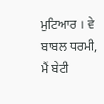ਮੁਟਿਆਰ । ਵੇ ਬਾਬਲ ਧਰਮੀ, ਮੈਂ ਬੇਟੀ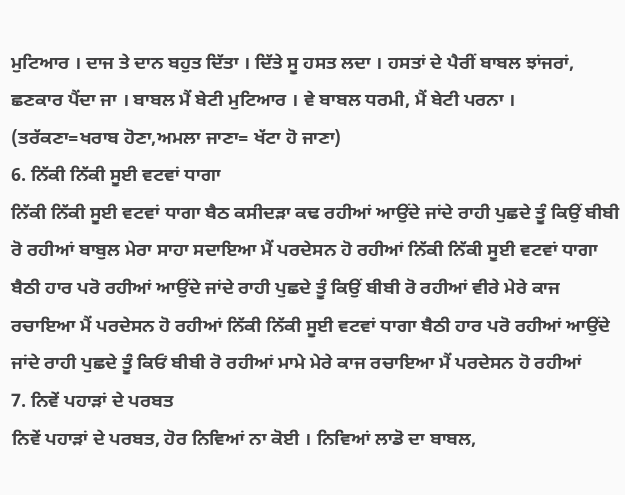ਮੁਟਿਆਰ । ਦਾਜ ਤੇ ਦਾਨ ਬਹੁਤ ਦਿੱਤਾ । ਦਿੱਤੇ ਸੂ ਹਸਤ ਲਦਾ । ਹਸਤਾਂ ਦੇ ਪੈਰੀਂ ਬਾਬਲ ਝਾਂਜਰਾਂ, ਛਣਕਾਰ ਪੈਂਦਾ ਜਾ । ਬਾਬਲ ਮੈਂ ਬੇਟੀ ਮੁਟਿਆਰ । ਵੇ ਬਾਬਲ ਧਰਮੀ, ਮੈਂ ਬੇਟੀ ਪਰਨਾ । (ਤਰੱਕਣਾ=ਖਰਾਬ ਹੋਣਾ,ਅਮਲਾ ਜਾਣਾ= ਖੱਟਾ ਹੋ ਜਾਣਾ)
6. ਨਿੱਕੀ ਨਿੱਕੀ ਸੂਈ ਵਟਵਾਂ ਧਾਗਾ
ਨਿੱਕੀ ਨਿੱਕੀ ਸੂਈ ਵਟਵਾਂ ਧਾਗਾ ਬੈਠ ਕਸੀਦੜਾ ਕਢ ਰਹੀਆਂ ਆਉਂਦੇ ਜਾਂਦੇ ਰਾਹੀ ਪੁਛਦੇ ਤੂੰ ਕਿਉਂ ਬੀਬੀ ਰੋ ਰਹੀਆਂ ਬਾਬੁਲ ਮੇਰਾ ਸਾਹਾ ਸਦਾਇਆ ਮੈਂ ਪਰਦੇਸਨ ਹੋ ਰਹੀਆਂ ਨਿੱਕੀ ਨਿੱਕੀ ਸੂਈ ਵਟਵਾਂ ਧਾਗਾ ਬੈਠੀ ਹਾਰ ਪਰੋ ਰਹੀਆਂ ਆਉਂਦੇ ਜਾਂਦੇ ਰਾਹੀ ਪੁਛਦੇ ਤੂੰ ਕਿਉਂ ਬੀਬੀ ਰੋ ਰਹੀਆਂ ਵੀਰੇ ਮੇਰੇ ਕਾਜ ਰਚਾਇਆ ਮੈਂ ਪਰਦੇਸਨ ਹੋ ਰਹੀਆਂ ਨਿੱਕੀ ਨਿੱਕੀ ਸੂਈ ਵਟਵਾਂ ਧਾਗਾ ਬੈਠੀ ਹਾਰ ਪਰੋ ਰਹੀਆਂ ਆਉਂਦੇ ਜਾਂਦੇ ਰਾਹੀ ਪੁਛਦੇ ਤੂੰ ਕਿਓਂ ਬੀਬੀ ਰੋ ਰਹੀਆਂ ਮਾਮੇ ਮੇਰੇ ਕਾਜ ਰਚਾਇਆ ਮੈਂ ਪਰਦੇਸਨ ਹੋ ਰਹੀਆਂ
7. ਨਿਵੇਂ ਪਹਾੜਾਂ ਦੇ ਪਰਬਤ
ਨਿਵੇਂ ਪਹਾੜਾਂ ਦੇ ਪਰਬਤ, ਹੋਰ ਨਿਵਿਆਂ ਨਾ ਕੋਈ । ਨਿਵਿਆਂ ਲਾਡੋ ਦਾ ਬਾਬਲ,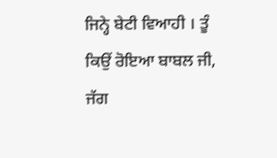ਜਿਨ੍ਹੇ ਬੇਟੀ ਵਿਆਹੀ । ਤੂੰ ਕਿਉਂ ਰੋਇਆ ਬਾਬਲ ਜੀ, ਜੱਗ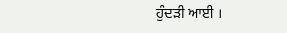ਹੁੰਦੜੀ ਆਈ ।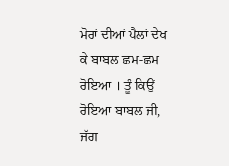ਮੋਰਾਂ ਦੀਆਂ ਪੈਲਾਂ ਦੇਖ ਕੇ ਬਾਬਲ ਛਮ-ਛਮ ਰੋਇਆ । ਤੂੰ ਕਿਉਂ ਰੋਇਆ ਬਾਬਲ ਜੀ, ਜੱਗ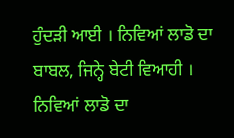ਹੁੰਦੜੀ ਆਈ । ਨਿਵਿਆਂ ਲਾਡੋ ਦਾ ਬਾਬਲ, ਜਿਨ੍ਹੇ ਬੇਟੀ ਵਿਆਹੀ । ਨਿਵਿਆਂ ਲਾਡੋ ਦਾ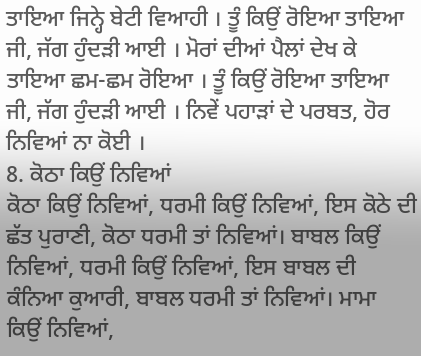ਤਾਇਆ ਜਿਨ੍ਹੇ ਬੇਟੀ ਵਿਆਹੀ । ਤੂੰ ਕਿਉਂ ਰੋਇਆ ਤਾਇਆ ਜੀ, ਜੱਗ ਹੁੰਦੜੀ ਆਈ । ਮੋਰਾਂ ਦੀਆਂ ਪੈਲਾਂ ਦੇਖ ਕੇ ਤਾਇਆ ਛਮ-ਛਮ ਰੋਇਆ । ਤੂੰ ਕਿਉਂ ਰੋਇਆ ਤਾਇਆ ਜੀ, ਜੱਗ ਹੁੰਦੜੀ ਆਈ । ਨਿਵੇਂ ਪਹਾੜਾਂ ਦੇ ਪਰਬਤ, ਹੋਰ ਨਿਵਿਆਂ ਨਾ ਕੋਈ ।
8. ਕੋਠਾ ਕਿਉਂ ਨਿਵਿਆਂ
ਕੋਠਾ ਕਿਉਂ ਨਿਵਿਆਂ, ਧਰਮੀ ਕਿਉਂ ਨਿਵਿਆਂ, ਇਸ ਕੋਠੇ ਦੀ ਛੱਤ ਪੁਰਾਣੀ, ਕੋਠਾ ਧਰਮੀ ਤਾਂ ਨਿਵਿਆਂ। ਬਾਬਲ ਕਿਉਂ ਨਿਵਿਆਂ, ਧਰਮੀ ਕਿਉਂ ਨਿਵਿਆਂ, ਇਸ ਬਾਬਲ ਦੀ ਕੰਨਿਆ ਕੁਆਰੀ, ਬਾਬਲ ਧਰਮੀ ਤਾਂ ਨਿਵਿਆਂ। ਮਾਮਾ ਕਿਉਂ ਨਿਵਿਆਂ,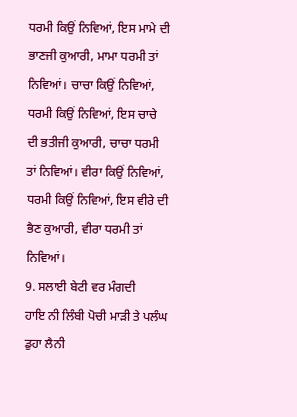ਧਰਮੀ ਕਿਉਂ ਨਿਵਿਆਂ, ਇਸ ਮਾਮੇ ਦੀ ਭਾਣਜੀ ਕੁਆਰੀ, ਮਾਮਾ ਧਰਮੀ ਤਾਂ ਨਿਵਿਆਂ। ਚਾਚਾ ਕਿਉਂ ਨਿਵਿਆਂ, ਧਰਮੀ ਕਿਉਂ ਨਿਵਿਆਂ, ਇਸ ਚਾਚੇ ਦੀ ਭਤੀਜੀ ਕੁਆਰੀ, ਚਾਚਾ ਧਰਮੀ ਤਾਂ ਨਿਵਿਆਂ। ਵੀਰਾ ਕਿਉਂ ਨਿਵਿਆਂ, ਧਰਮੀ ਕਿਉਂ ਨਿਵਿਆਂ, ਇਸ ਵੀਰੇ ਦੀ ਭੈਣ ਕੁਆਰੀ, ਵੀਰਾ ਧਰਮੀ ਤਾਂ ਨਿਵਿਆਂ।
9. ਸਲਾਈ ਬੇਟੀ ਵਰ ਮੰਗਦੀ
ਹਾਇ ਨੀ ਲਿੰਬੀ ਪੋਚੀ ਮਾੜੀ ਤੇ ਪਲੰਘ ਡੁਹਾ ਲੈਨੀ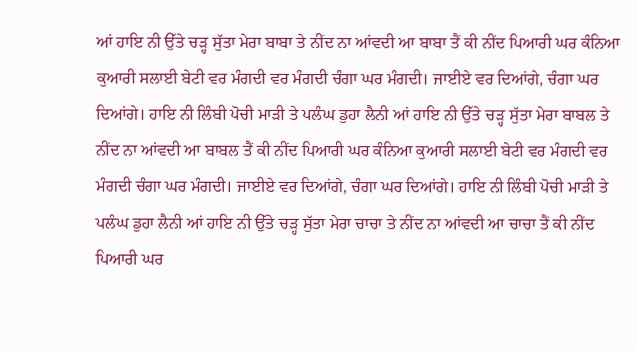ਆਂ ਹਾਇ ਨੀ ਉੱਤੇ ਚੜ੍ਹ ਸੁੱਤਾ ਮੇਰਾ ਬਾਬਾ ਤੇ ਨੀਂਦ ਨਾ ਆਂਵਦੀ ਆ ਬਾਬਾ ਤੈਂ ਕੀ ਨੀਂਦ ਪਿਆਰੀ ਘਰ ਕੰਨਿਆ ਕੁਆਰੀ ਸਲਾਈ ਬੇਟੀ ਵਰ ਮੰਗਦੀ ਵਰ ਮੰਗਦੀ ਚੰਗਾ ਘਰ ਮੰਗਦੀ। ਜਾਈਏ ਵਰ ਦਿਆਂਗੇ, ਚੰਗਾ ਘਰ ਦਿਆਂਗੇ। ਹਾਇ ਨੀ ਲਿੰਬੀ ਪੋਚੀ ਮਾੜੀ ਤੇ ਪਲੰਘ ਡੁਹਾ ਲੈਨੀ ਆਂ ਹਾਇ ਨੀ ਉੱਤੇ ਚੜ੍ਹ ਸੁੱਤਾ ਮੇਰਾ ਬਾਬਲ ਤੇ ਨੀਂਦ ਨਾ ਆਂਵਦੀ ਆ ਬਾਬਲ ਤੈਂ ਕੀ ਨੀਂਦ ਪਿਆਰੀ ਘਰ ਕੰਨਿਆ ਕੁਆਰੀ ਸਲਾਈ ਬੇਟੀ ਵਰ ਮੰਗਦੀ ਵਰ ਮੰਗਦੀ ਚੰਗਾ ਘਰ ਮੰਗਦੀ। ਜਾਈਏ ਵਰ ਦਿਆਂਗੇ, ਚੰਗਾ ਘਰ ਦਿਆਂਗੇ। ਹਾਇ ਨੀ ਲਿੰਬੀ ਪੋਚੀ ਮਾੜੀ ਤੇ ਪਲੰਘ ਡੁਹਾ ਲੈਨੀ ਆਂ ਹਾਇ ਨੀ ਉੱਤੇ ਚੜ੍ਹ ਸੁੱਤਾ ਮੇਰਾ ਚਾਚਾ ਤੇ ਨੀਂਦ ਨਾ ਆਂਵਦੀ ਆ ਚਾਚਾ ਤੈਂ ਕੀ ਨੀਂਦ ਪਿਆਰੀ ਘਰ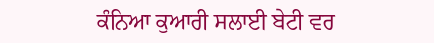ਕੰਨਿਆ ਕੁਆਰੀ ਸਲਾਈ ਬੇਟੀ ਵਰ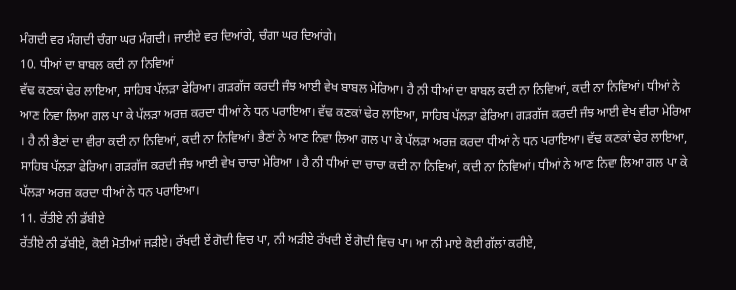ਮੰਗਦੀ ਵਰ ਮੰਗਦੀ ਚੰਗਾ ਘਰ ਮੰਗਦੀ। ਜਾਈਏ ਵਰ ਦਿਆਂਗੇ, ਚੰਗਾ ਘਰ ਦਿਆਂਗੇ।
10. ਧੀਆਂ ਦਾ ਬਾਬਲ ਕਦੀ ਨਾ ਨਿਵਿਆਂ
ਵੱਢ ਕਣਕਾਂ ਢੇਰ ਲਾਇਆ, ਸਾਹਿਬ ਪੱਲੜਾ ਫੇਰਿਆ। ਗੜਗੱਜ ਕਰਦੀ ਜੰਝ ਆਈ ਵੇਖ ਬਾਬਲ ਮੇਰਿਆ। ਹੈ ਨੀ ਧੀਆਂ ਦਾ ਬਾਬਲ ਕਦੀ ਨਾ ਨਿਵਿਆਂ, ਕਦੀ ਨਾ ਨਿਵਿਆਂ। ਧੀਆਂ ਨੇ ਆਣ ਨਿਵਾ ਲਿਆ ਗਲ ਪਾ ਕੇ ਪੱਲੜਾ ਅਰਜ਼ ਕਰਦਾ ਧੀਆਂ ਨੇ ਧਨ ਪਰਾਇਆ। ਵੱਢ ਕਣਕਾਂ ਢੇਰ ਲਾਇਆ, ਸਾਹਿਬ ਪੱਲੜਾ ਫੇਰਿਆ। ਗੜਗੱਜ ਕਰਦੀ ਜੰਝ ਆਈ ਵੇਖ ਵੀਰਾ ਮੇਰਿਆ । ਹੈ ਨੀ ਭੈਣਾਂ ਦਾ ਵੀਰਾ ਕਦੀ ਨਾ ਨਿਵਿਆਂ, ਕਦੀ ਨਾ ਨਿਵਿਆਂ। ਭੈਣਾਂ ਨੇ ਆਣ ਨਿਵਾ ਲਿਆ ਗਲ ਪਾ ਕੇ ਪੱਲੜਾ ਅਰਜ਼ ਕਰਦਾ ਧੀਆਂ ਨੇ ਧਨ ਪਰਾਇਆ। ਵੱਢ ਕਣਕਾਂ ਢੇਰ ਲਾਇਆ, ਸਾਹਿਬ ਪੱਲੜਾ ਫੇਰਿਆ। ਗੜਗੱਜ ਕਰਦੀ ਜੰਝ ਆਈ ਵੇਖ ਚਾਚਾ ਮੇਰਿਆ । ਹੈ ਨੀ ਧੀਆਂ ਦਾ ਚਾਚਾ ਕਦੀ ਨਾ ਨਿਵਿਆਂ, ਕਦੀ ਨਾ ਨਿਵਿਆਂ। ਧੀਆਂ ਨੇ ਆਣ ਨਿਵਾ ਲਿਆ ਗਲ ਪਾ ਕੇ ਪੱਲੜਾ ਅਰਜ਼ ਕਰਦਾ ਧੀਆਂ ਨੇ ਧਨ ਪਰਾਇਆ।
11. ਰੱਤੀਏ ਨੀ ਡੱਬੀਏ
ਰੱਤੀਏ ਨੀ ਡੱਬੀਏ, ਕੋਈ ਮੋਤੀਆਂ ਜੜੀਏ। ਰੱਖਦੀ ਏਂ ਗੋਦੀ ਵਿਚ ਪਾ, ਨੀ ਅੜੀਏ ਰੱਖਦੀ ਏਂ ਗੋਦੀ ਵਿਚ ਪਾ। ਆ ਨੀ ਮਾਏ ਕੋਈ ਗੱਲਾਂ ਕਰੀਏ,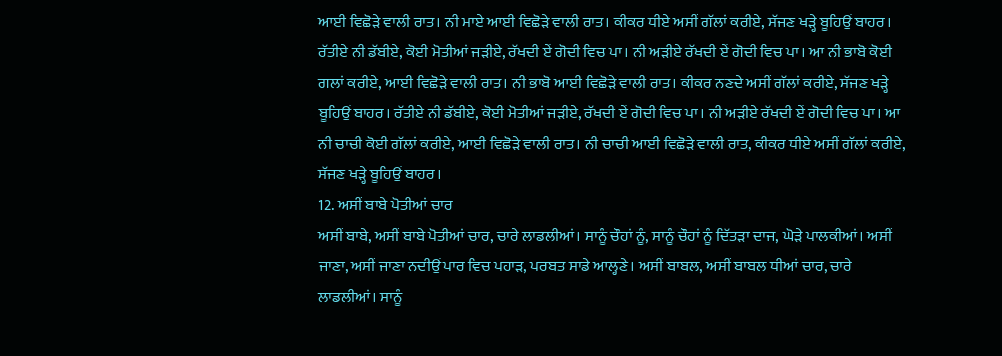ਆਈ ਵਿਛੋੜੇ ਵਾਲੀ ਰਾਤ। ਨੀ ਮਾਏ ਆਈ ਵਿਛੋੜੇ ਵਾਲੀ ਰਾਤ। ਕੀਕਰ ਧੀਏ ਅਸੀਂ ਗੱਲਾਂ ਕਰੀਏ, ਸੱਜਣ ਖੜ੍ਹੇ ਬੂਹਿਉਂ ਬਾਹਰ। ਰੱਤੀਏ ਨੀ ਡੱਬੀਏ, ਕੋਈ ਮੋਤੀਆਂ ਜੜੀਏ, ਰੱਖਦੀ ਏਂ ਗੋਦੀ ਵਿਚ ਪਾ। ਨੀ ਅੜੀਏ ਰੱਖਦੀ ਏਂ ਗੋਦੀ ਵਿਚ ਪਾ। ਆ ਨੀ ਭਾਬੋ ਕੋਈ ਗਲਾਂ ਕਰੀਏ, ਆਈ ਵਿਛੋੜੇ ਵਾਲੀ ਰਾਤ। ਨੀ ਭਾਬੋ ਆਈ ਵਿਛੋੜੇ ਵਾਲੀ ਰਾਤ। ਕੀਕਰ ਨਣਦੇ ਅਸੀਂ ਗੱਲਾਂ ਕਰੀਏ, ਸੱਜਣ ਖੜ੍ਹੇ ਬੂਹਿਉਂ ਬਾਹਰ। ਰੱਤੀਏ ਨੀ ਡੱਬੀਏ, ਕੋਈ ਮੋਤੀਆਂ ਜੜੀਏ, ਰੱਖਦੀ ਏਂ ਗੋਦੀ ਵਿਚ ਪਾ। ਨੀ ਅੜੀਏ ਰੱਖਦੀ ਏਂ ਗੋਦੀ ਵਿਚ ਪਾ। ਆ ਨੀ ਚਾਚੀ ਕੋਈ ਗੱਲਾਂ ਕਰੀਏ, ਆਈ ਵਿਛੋੜੇ ਵਾਲੀ ਰਾਤ। ਨੀ ਚਾਚੀ ਆਈ ਵਿਛੋੜੇ ਵਾਲੀ ਰਾਤ, ਕੀਕਰ ਧੀਏ ਅਸੀਂ ਗੱਲਾਂ ਕਰੀਏ, ਸੱਜਣ ਖੜ੍ਹੇ ਬੂਹਿਉਂ ਬਾਹਰ।
12. ਅਸੀਂ ਬਾਬੇ ਪੋਤੀਆਂ ਚਾਰ
ਅਸੀਂ ਬਾਬੇ, ਅਸੀਂ ਬਾਬੇ ਪੋਤੀਆਂ ਚਾਰ, ਚਾਰੇ ਲਾਡਲੀਆਂ। ਸਾਨੂੰ ਚੌਹਾਂ ਨੂੰ, ਸਾਨੂੰ ਚੌਹਾਂ ਨੂੰ ਦਿੱਤੜਾ ਦਾਜ, ਘੋੜੇ ਪਾਲਕੀਆਂ। ਅਸੀਂ ਜਾਣਾ, ਅਸੀਂ ਜਾਣਾ ਨਦੀਉਂ ਪਾਰ ਵਿਚ ਪਹਾੜ, ਪਰਬਤ ਸਾਡੇ ਆਲ੍ਹਣੇ। ਅਸੀਂ ਬਾਬਲ, ਅਸੀਂ ਬਾਬਲ ਧੀਆਂ ਚਾਰ, ਚਾਰੇ ਲਾਡਲੀਆਂ। ਸਾਨੂੰ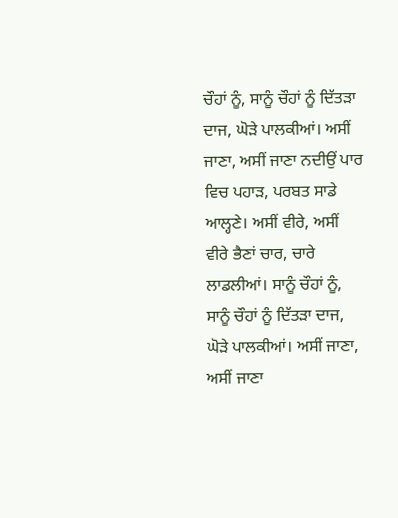ਚੌਹਾਂ ਨੂੰ, ਸਾਨੂੰ ਚੌਹਾਂ ਨੂੰ ਦਿੱਤੜਾ ਦਾਜ, ਘੋੜੇ ਪਾਲਕੀਆਂ। ਅਸੀਂ ਜਾਣਾ, ਅਸੀਂ ਜਾਣਾ ਨਦੀਉਂ ਪਾਰ ਵਿਚ ਪਹਾੜ, ਪਰਬਤ ਸਾਡੇ ਆਲ੍ਹਣੇ। ਅਸੀਂ ਵੀਰੇ, ਅਸੀਂ ਵੀਰੇ ਭੈਣਾਂ ਚਾਰ, ਚਾਰੇ ਲਾਡਲੀਆਂ। ਸਾਨੂੰ ਚੌਹਾਂ ਨੂੰ, ਸਾਨੂੰ ਚੌਹਾਂ ਨੂੰ ਦਿੱਤੜਾ ਦਾਜ, ਘੋੜੇ ਪਾਲਕੀਆਂ। ਅਸੀਂ ਜਾਣਾ, ਅਸੀਂ ਜਾਣਾ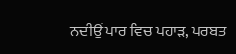ਨਦੀਉਂ ਪਾਰ ਵਿਚ ਪਹਾੜ, ਪਰਬਤ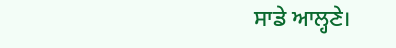ਸਾਡੇ ਆਲ੍ਹਣੇ।